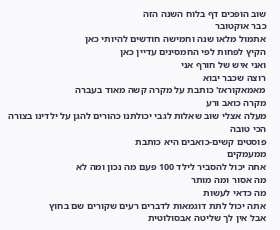שוב הופכים דף בלוח השנה הזה
כבר אוקטובר
אתמול מלאו שנה וחמישה חודשים להיותי כאן
הקיץ לפחות לפי החמסינים עדיין כאן
ואני איש של חורף אני
רוצה שכבר יבוא
מאמאקוראז' כותבת על מקרה קשה מאוד בעברה
מקרה כואב ורע
מעלה אצלי שוב שאלות לגבי יכולתנו כהורים להגן על ילדינו בצורה הכי טובה
פוסטים קשים-כואבים היא כותבת
ממעמקים
אתה יכול להסביר לילד 100 פעם מה נכון ומה לא
מה אסור ומה מותר
מה כדאי לעשות
אתה יכול לתת דוגמאות לדברים רעים שקורים שם בחוץ
אבל אין לך שליטה אבסולוטית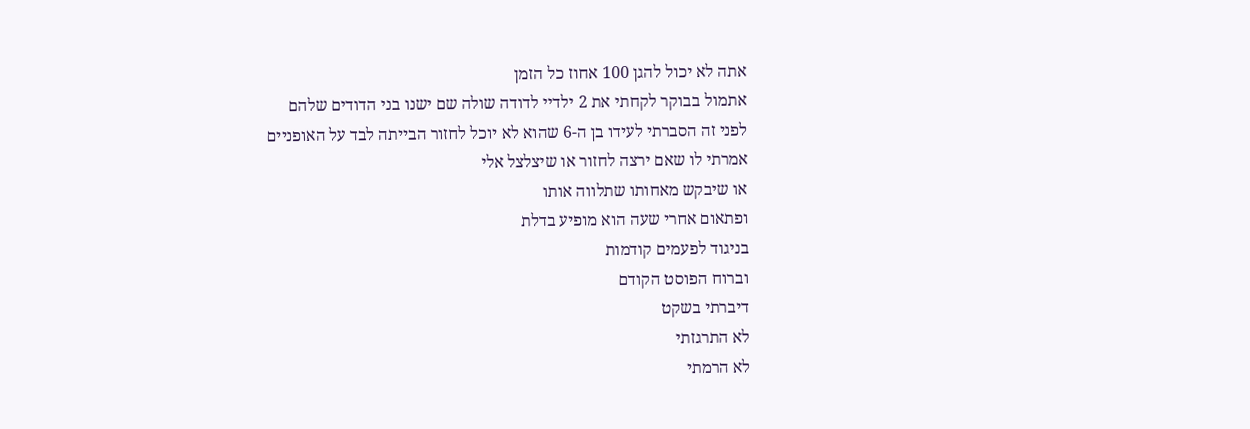אתה לא יכול להגן 100 אחוז כל הזמן
אתמול בבוקר לקחתי את 2 ילדיי לדודה שולה שם ישנו בני הדודים שלהם
לפני זה הסברתי לעידו בן ה-6 שהוא לא יוכל לחזור הבייתה לבד על האופניים
אמרתי לו שאם ירצה לחזור או שיצלצל אלי
או שיבקש מאחותו שתלווה אותו
ופתאום אחרי שעה הוא מופיע בדלת
בניגוד לפעמים קודמות
וברוח הפוסט הקודם
דיברתי בשקט
לא התרגזתי
לא הרמתי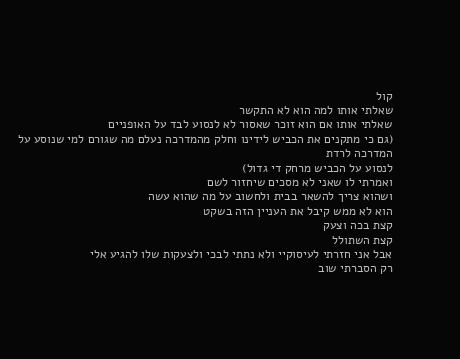קול
שאלתי אותו למה הוא לא התקשר
שאלתי אותו אם הוא זוכר שאסור לא לנסוע לבד על האופניים
(גם כי מתקנים את הכביש לידינו וחלק מהמדרכה נעלם מה שגורם למי שנוסע על המדרכה לרדת
לנסוע על הכביש מרחק די גדול)
ואמרתי לו שאני לא מסכים שיחזור לשם
ושהוא צריך להשאר בבית ולחשוב על מה שהוא עשה
הוא לא ממש קיבל את העניין הזה בשקט
קצת בכה וצעק
קצת השתולל
אבל אני חזרתי לעיסוקיי ולא נתתי לבכי ולצעקות שלו להגיע אלי
רק הסברתי שוב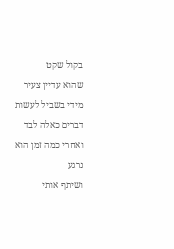בקול שקט
שהוא עדיין צעיר מידי בשביל לעשות דברים כאלה לבד
ואחרי כמה זמן הוא נרגע
ושיתף אותי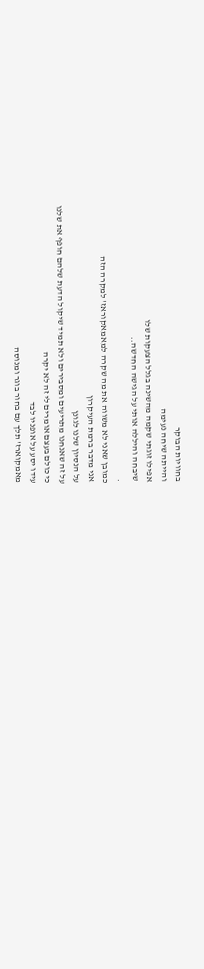בחוויות הבוקר
והייתה שיחה נעימה
אפילו זוגתי שקמה מהשינה בגלל הצעקות שלו
שיבחה והיללה אותי על הגישה החדשה..
.
כמובן שאני לא משווה את מה שקרה למאמאקוראז' למקרה הזה
אני מדבר ברמת העיקרון
על הנסיון שלנו לגונן
על זה שאנחנו מתריעים ומסבירים ולא תמיד שיקול הדעת שלהם חופף את שלנו
כי כולם בעצם אומרים לי זה לא יקרה
עידו יסע על אופניו לבד
מאמקוארז' תלך עם בחור בוגר ומנוסה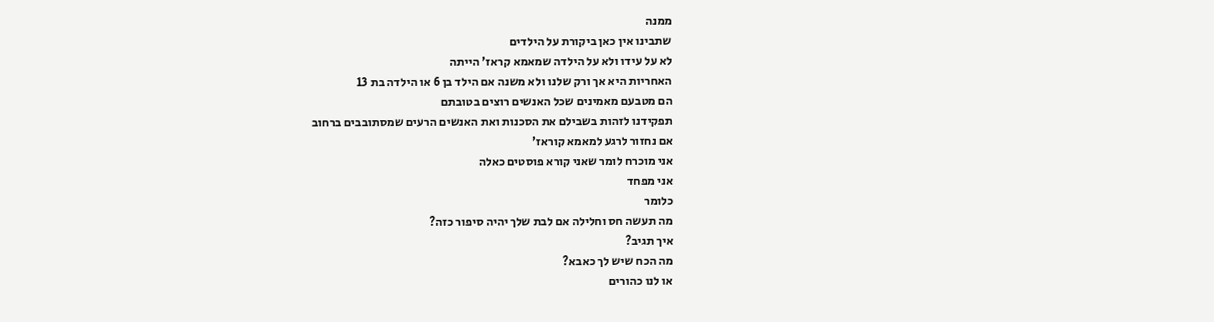ממנה
שתבינו אין כאן ביקורת על הילדים
לא על עידו ולא על הילדה שמאמא קראז' הייתה
האחריות היא אך ורק שלנו ולא משנה אם הילד בן 6 או הילדה בת 13
הם מטבעם מאמינים שכל האנשים רוצים בטובתם
תפקידנו לזהות בשבילם את הסכנות ואת האנשים הרעים שמסתובבים ברחוב
אם נחזור לרגע למאמא קוראז'
אני מוכרח לומר שאני קורא פוסטים כאלה
אני מפחד
כלומר
מה תעשה חס וחלילה אם לבת שלך יהיה סיפור כזה?
איך תגיב?
מה הכח שיש לך כאבא?
או לנו כהורים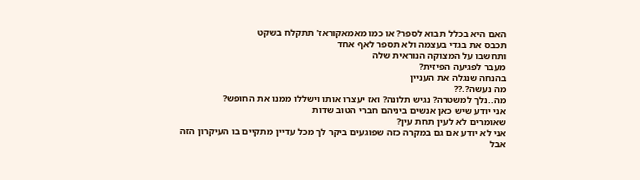האם היא בכלל תבוא לספר? או כמו מאמאקוראז' תתקלח בשקט
תכבס את בגדי בעצמה ולא תספר לאף אחד
ותחשבו על המצוקה הנוראית שלה
מעבר לפגיעה הפיזית?
בהנחה שנגלה את העניין
מה נעשה?.??
מה..נלך למשטרה? נגיש תלונה? ואז יעצרו אותו וישללו ממנו את החופש?
אני יודע שיש כאן אנשים ביניהם חברי הטוב שדות
שאומרים לא לעין תחת עין?
אני לא יודע אם גם במקרה כזה שפוגעים ביקר לך מכל עדיין מתקיים בו העיקרון הזה
אבל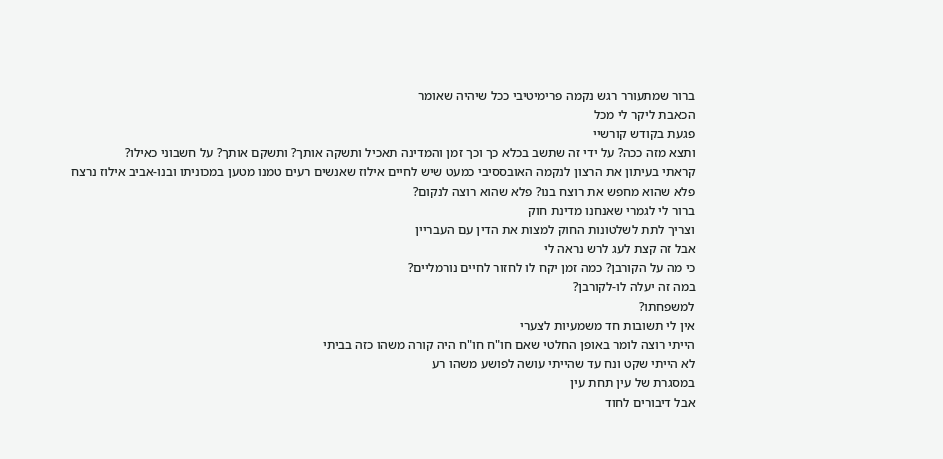ברור שמתעורר רגש נקמה פרימיטיבי ככל שיהיה שאומר
הכאבת ליקר לי מכל
פגעת בקודש קורשיי
ותצא מזה ככה? על ידי זה שתשב בכלא כך וכך זמן והמדינה תאכיל ותשקה אותך? ותשקם אותך? על חשבוני כאילו?
קראתי בעיתון את הרצון לנקמה האובססיבי כמעט שיש לחיים אילוז שאנשים רעים טמנו מטען במכוניתו ובנו-אביב אילוז נרצח
פלא שהוא מחפש את רוצח בנו? פלא שהוא רוצה לנקום?
ברור לי לגמרי שאנחנו מדינת חוק
וצריך לתת לשלטונות החוק למצות את הדין עם העבריין
אבל זה קצת לעג לרש נראה לי
כי מה על הקורבן? כמה זמן יקח לו לחזור לחיים נורמליים?
במה זה יעלה לו-לקורבן?
למשפחתו?
אין לי תשובות חד משמעיות לצערי
הייתי רוצה לומר באופן החלטי שאם חו"ח חו"ח היה קורה משהו כזה בביתי
לא הייתי שקט ונח עד שהייתי עושה לפושע משהו רע
במסגרת של עין תחת עין
אבל דיבורים לחוד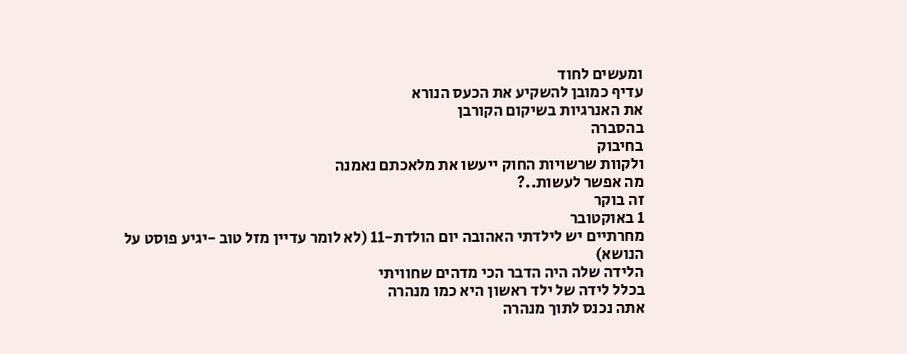ומעשים לחוד
עדיף כמובן להשקיע את הכעס הנורא
את האנרגיות בשיקום הקורבן
בהסברה
בחיבוק
ולקוות שרשויות החוק ייעשו את מלאכתם נאמנה
מה אפשר לעשות..?
זה בוקר
1 באוקטובר
מחרתיים יש לילדתי האהובה יום הולדת-11 (לא לומר עדיין מזל טוב -יגיע פוסט על הנושא)
הלידה שלה היה הדבר הכי מדהים שחוויתי
בכלל לידה של ילד ראשון היא כמו מנהרה
אתה נכנס לתוך מנהרה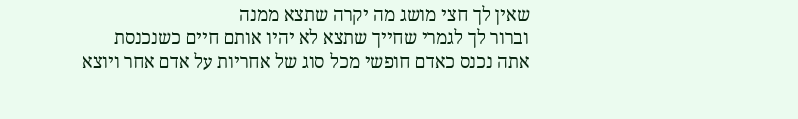שאין לך חצי מושג מה יקרה שתצא ממנה
וברור לך לגמרי שחייך שתצא לא יהיו אותם חיים כשנכנסת
אתה נכנס כאדם חופשי מכל סוג של אחריות על אדם אחר ויוצא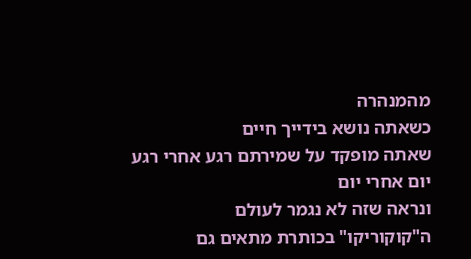מהמנהרה
כשאתה נושא בידייך חיים
שאתה מופקד על שמירתם רגע אחרי רגע
יום אחרי יום
ונראה שזה לא נגמר לעולם
ה"קוקוריקו" בכותרת מתאים גם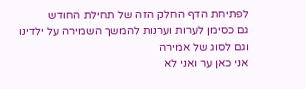לפתיחת הדף החלק הזה של תחילת החודש
גם כסימן לערות וערנות להמשך השמירה על ילדינו
וגם לסוג של אמירה
אני כאן ער ואני לא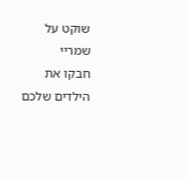שוקט על שמריי
חבקו את הילדים שלכם